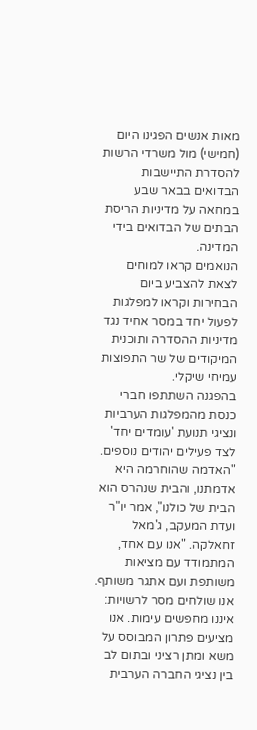מאות אנשים הפגינו היום (חמישי) מול משרדי הרשות להסדרת התיישבות הבדואים בבאר שבע במחאה על מדיניות הריסת הבתים של הבדואים בידי המדינה.
הנואמים קראו למוחים לצאת להצביע ביום הבחירות וקראו למפלגות לפעול יחד במסר אחיד נגד מדיניות ההסדרה ותוכנית המיקודים של שר התפוצות עמיחי שיקלי.
בהפגנה השתתפו חברי כנסת מהמפלגות הערביות ונציגי תנועת 'עומדים יחד' לצד פעילים יהודים נוספים. "האדמה שהוחרמה היא אדמתנו, והבית שנהרס הוא הבית של כולנו", אמר יו"ר ועדת המעקב, ג'מאל זחאלקה. "אנו עם אחד, המתמודד עם מציאות משותפת ועם אתגר משותף. אנו שולחים מסר לרשויות: איננו מחפשים עימות. אנו מציעים פתרון המבוסס על משא ומתן רציני ובתום לב בין נציגי החברה הערבית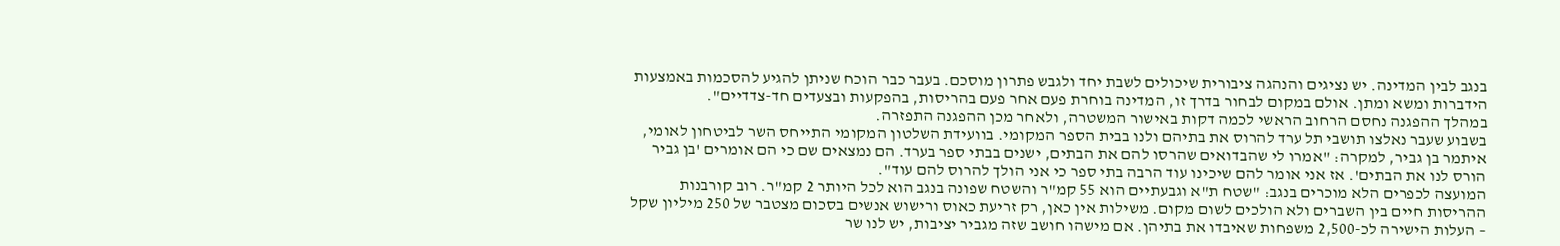בנגב לבין המדינה. יש נציגים והנהגה ציבורית שיכולים לשבת יחד ולגבש פתרון מוסכם. בעבר כבר הוכח שניתן להגיע להסכמות באמצעות הידברות ומשא ומתן. אולם במקום לבחור בדרך זו, המדינה בוחרת פעם אחר פעם בהריסות, בהפקעות ובצעדים חד-צדדיים".
במהלך ההפגנה נחסם הרחוב הראשי לכמה דקות באישור המשטרה, ולאחר מכן ההפגנה התפזרה.
בשבוע שעבר נאלצו תושבי תל ערד להרוס את בתיהם ולנו בבית הספר המקומי. בוועידת השלטון המקומי התייחס השר לביטחון לאומי, איתמר בן גביר, למקרה: "אמרו לי שהבדואים שהרסו להם את הבתים, ישנים בבתי ספר בערד. הם נמצאים שם כי הם אומרים 'בן גביר הורס לנו את הבתים'. אז אני אומר להם שיכינו עוד הרבה בתי ספר כי אני הולך להרוס להם עוד".
המועצה לכפרים הלא מוכרים בנגב: "שטח ת"א וגבעתיים הוא 55 קמ"ר והשטח שפונה בנגב הוא לכל היותר 2 קמ"ר. רוב קורבנות ההריסות חיים בין השברים ולא הולכים לשום מקום. משילות אין כאן, רק זריעת כאוס ורישוש אנשים בסכום מצטבר של 250 מיליון שקל – העלות הישירה לכ-2,500 משפחות שאיבדו את בתיהן. אם מישהו חושב שזה מגביר יציבות, יש לנו שר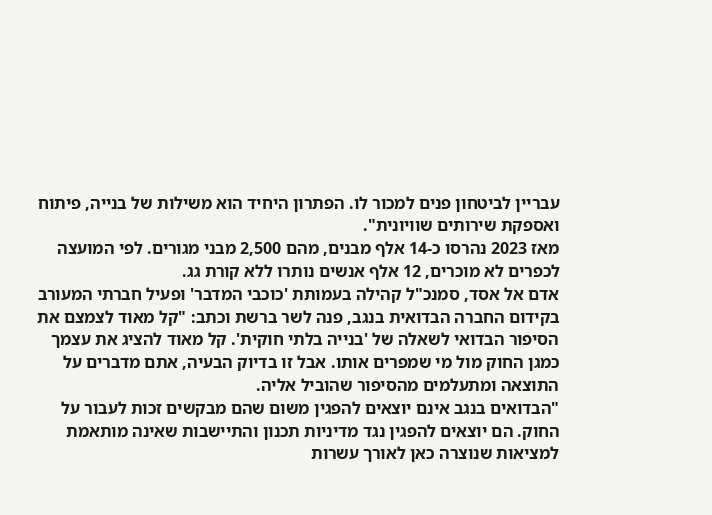עבריין לביטחון פנים למכור לו. הפתרון היחיד הוא משילות של בנייה, פיתוח ואספקת שירותים שוויונית".
מאז 2023 נהרסו כ-14 אלף מבנים, מהם 2,500 מבני מגורים. לפי המועצה לכפרים לא מוכרים, 12 אלף אנשים נותרו ללא קורת גג.
אדם אל אסד, סמנכ"ל קהילה בעמותת 'כוכבי המדבר' ופעיל חברתי המעורב בקידום החברה הבדואית בנגב, פנה לשר ברשת וכתב: "קל מאוד לצמצם את הסיפור הבדואי לשאלה של 'בנייה בלתי חוקית'. קל מאוד להציג את עצמך כמגן החוק מול מי שמפרים אותו. אבל זו בדיוק הבעיה, אתם מדברים על התוצאה ומתעלמים מהסיפור שהוביל אליה.
"הבדואים בנגב אינם יוצאים להפגין משום שהם מבקשים זכות לעבור על החוק. הם יוצאים להפגין נגד מדיניות תכנון והתיישבות שאינה מותאמת למציאות שנוצרה כאן לאורך עשרות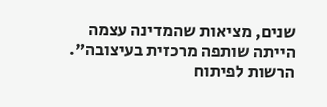שנים, מציאות שהמדינה עצמה הייתה שותפה מרכזית בעיצובה".
הרשות לפיתוח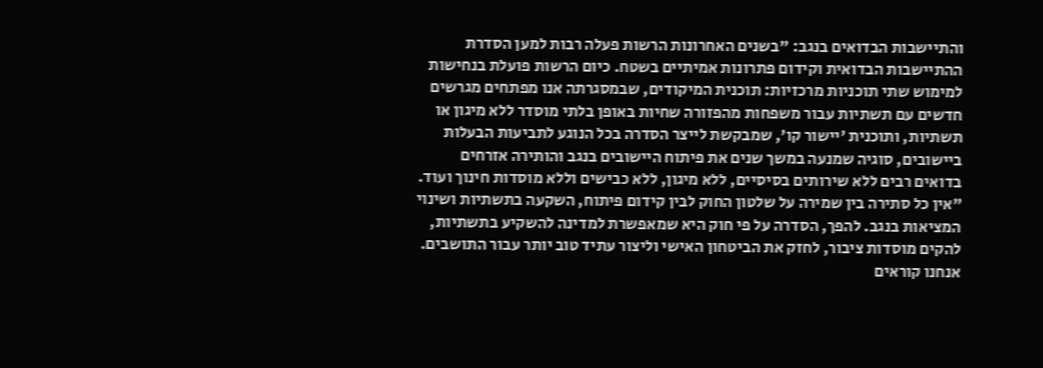והתיישבות הבדואים בנגב: "בשנים האחרונות הרשות פעלה רבות למען הסדרת ההתיישבות הבדואית וקידום פתרונות אמיתיים בשטח. כיום הרשות פועלת בנחישות למימוש שתי תוכניות מרכזיות: תוכנית המיקודים, שבמסגרתה אנו מפתחים מגרשים חדשים עם תשתיות עבור משפחות מהפזורה שחיות באופן בלתי מוסדר ללא מיגון או תשתיות, ותוכנית 'יישור קו', שמבקשת לייצר הסדרה בכל הנוגע לתביעות הבעלות ביישובים, סוגיה שמנעה במשך שנים את פיתוח היישובים בנגב והותירה אזרחים בדואים רבים ללא שירותים בסיסיים, ללא מיגון, ללא כבישים וללא מוסדות חינוך ועוד.
"אין כל סתירה בין שמירה על שלטון החוק לבין קידום פיתוח, השקעה בתשתיות ושינוי המציאות בנגב. להפך, הסדרה על פי חוק היא שמאפשרת למדינה להשקיע בתשתיות, להקים מוסדות ציבור, לחזק את הביטחון האישי וליצור עתיד טוב יותר עבור התושבים. אנחנו קוראים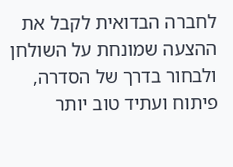לחברה הבדואית לקבל את ההצעה שמונחת על השולחן ולבחור בדרך של הסדרה, פיתוח ועתיד טוב יותר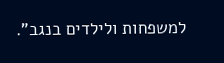למשפחות ולילדים בנגב".